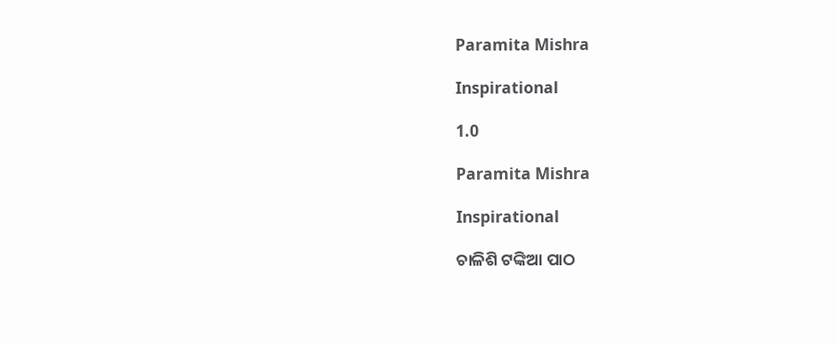Paramita Mishra

Inspirational

1.0

Paramita Mishra

Inspirational

ଚାଳିଶି ଟଙ୍କିଆ ପାଠ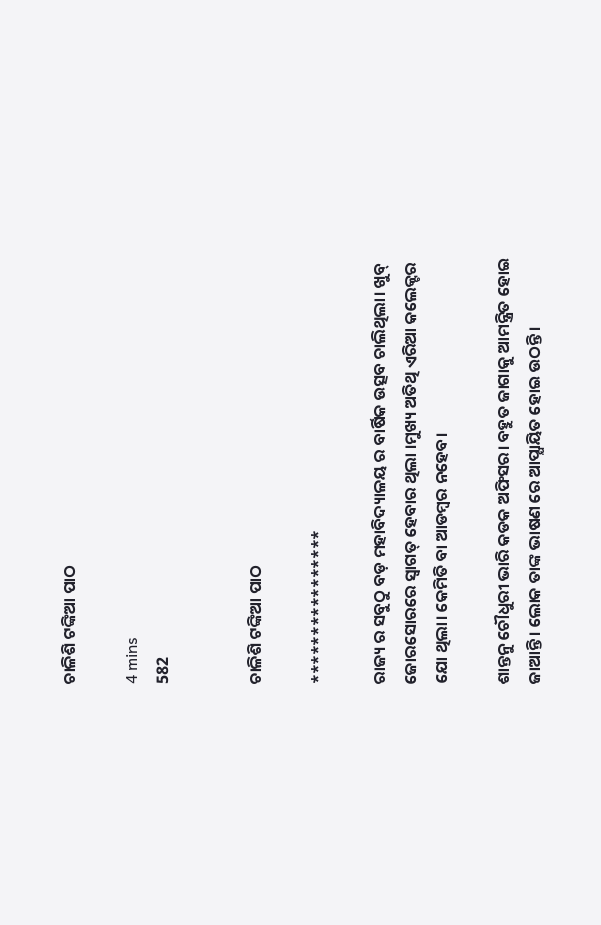ଚାଳିଶି ଟଙ୍କିଆ ପାଠ

4 mins
582


ଚାଳିଶି ଟଙ୍କିଆ ପାଠ

****************

ରାଜ୍ୟ ର ସବୁଠୁ ବଡ଼ ମହାବିଦ୍ୟାଳୟ ର ବାର୍ଷିକ ଉତ୍ସବ ଚାଲିଥିଲା। ଖୁବ୍ ଜୋରସୋରରେ ସ୍ୱାଗତ୍ ହେବାର ଥିଲା ।ମୁଖ୍ୟ ଅତିଥି ଏରିଆ କଲେକ୍ଟର ଯୋ ଥିଲା। କେମିତି ବା ଆଡମ୍ବର ନହେବ।

ଶାନ୍ତନୁ ଚୌଧୁରୀ ଭାରି କଡକ ଅଫିସର। ବହୁତ ଜାଗାକୁ ଆମନ୍ତ୍ରିତ ହୋଇ ଜାଆନ୍ତି। ଲୋକ ତାଙ୍କ ଭାଷଣ ରେ ଆପ୍ଯାୟିତ ହୋଇ ଉଠନ୍ତି।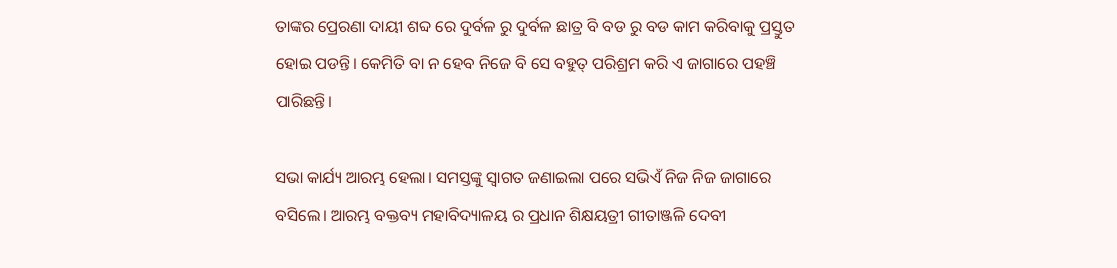ତାଙ୍କର ପ୍ରେରଣା ଦାୟୀ ଶବ୍ଦ ରେ ଦୁର୍ବଳ ରୁ ଦୁର୍ବଳ ଛାତ୍ର ବି ବଡ ରୁ ବଡ କାମ କରିବାକୁ ପ୍ରସ୍ତୁତ ହୋଇ ପଡନ୍ତି। କେମିତି ବା ନ ହେବ ନିଜେ ବି ସେ ବହୁତ୍ ପରିଶ୍ରମ କରି ଏ ଜାଗାରେ ପହଞ୍ଚି ପାରିଛନ୍ତି।

ସଭା କାର୍ଯ୍ୟ ଆରମ୍ଭ ହେଲା। ସମସ୍ତଙ୍କୁ ସ୍ବାଗତ ଜଣାଇଲା ପରେ ସଭିଏଁ ନିଜ ନିଜ ଜାଗାରେ ବସିଲେ। ଆରମ୍ଭ ବକ୍ତବ୍ୟ ମହାବିଦ୍ୟାଳୟ ର ପ୍ରଧାନ ଶିକ୍ଷୟତ୍ରୀ ଗୀତାଞ୍ଜଳି ଦେବୀ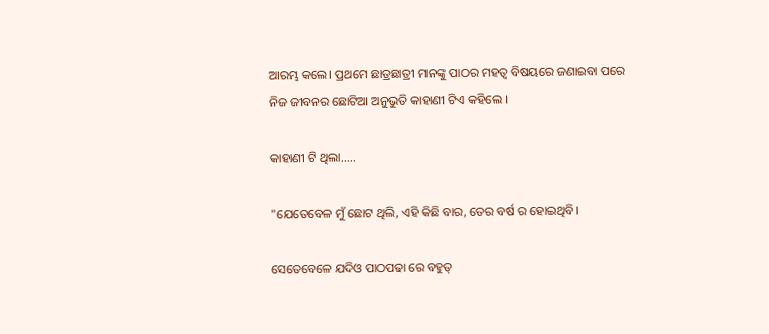ଆରମ୍ଭ କଲେ। ପ୍ରଥମେ ଛାତ୍ରଛାତ୍ରୀ ମାନଙ୍କୁ ପାଠର ମହତ୍ବ ବିଷୟରେ ଜଣାଇବା ପରେ ନିଜ ଜୀବନର ଛୋଟିଆ ଅନୁଭୁତି କାହାଣୀ ଟିଏ କହିଲେ ।

କାହାଣୀ ଟି ଥିଲା.....

"ଯେତେବେଳ ମୁଁ ଛୋଟ ଥିଲି, ଏହି କିଛି ବାର, ତେର ବର୍ଷ ର ହୋଇଥିବି।

ସେତେବେଳେ ଯଦିଓ ପାଠପଢା ରେ ବହୁତ୍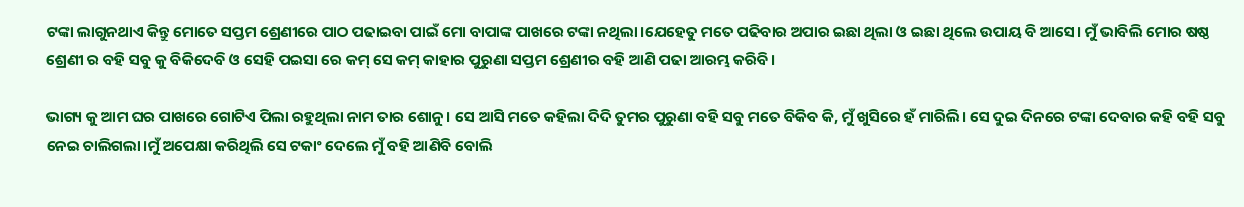ଟଙ୍କା ଲାଗୁନଥାଏ କିନ୍ତୁ ମୋତେ ସପ୍ତମ ଶ୍ରେଣୀରେ ପାଠ ପଢାଇବା ପାଇଁ ମୋ ବାପାଙ୍କ ପାଖରେ ଟଙ୍କା ନଥିଲା।ଯେହେତୁ ମତେ ପଢିବାର ଅପାର ଇଛା ଥିଲା ଓ ଇଛା ଥିଲେ ଉପାୟ ବି ଆସେ। ମୁଁ ଭାବିଲି ମୋର ଷଷ୍ଠ ଶ୍ରେଣୀ ର ବହି ସବୁ କୁ ବିକିଦେବି ଓ ସେହି ପଇସା ରେ କମ୍ ସେ କମ୍ କାହାର ପୁରୁଣା ସପ୍ତମ ଶ୍ରେଣୀର ବହି ଆଣି ପଢା ଆରମ୍ଭ କରିବି।

ଭାଗ୍ୟ କୁ ଆମ ଘର ପାଖରେ ଗୋଟିଏ ପିଲା ରହୁଥିଲା ନାମ ତାର ଶୋନୁ। ସେ ଆସି ମତେ କହିଲା ଦିଦି ତୁମର ପୁରୁଣା ବହି ସବୁ ମତେ ବିକିବ କି, ମୁଁ ଖୁସିରେ ହଁ ମାରିଲି। ସେ ଦୁଇ ଦିନରେ ଟଙ୍କା ଦେବାର କହି ବହି ସବୁ ନେଇ ଚାଲିଗଲା।ମୁଁ ଅପେକ୍ଷା କରିଥିଲି ସେ ଟକାଂ ଦେଲେ ମୁଁ ବହି ଆଣିବି ବୋଲି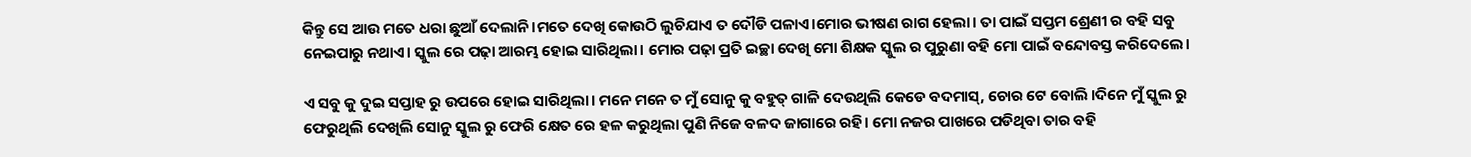କିନ୍ତୁ ସେ ଆଉ ମତେ ଧରା ଛୁଆଁ ଦେଲାନି।ମତେ ଦେଖି କୋଉଠି ଲୁଚିଯାଏ ତ ଦୌଡି ପଳାଏ।ମୋର ଭୀଷଣ ରାଗ ହେଲା। ତା ପାଇଁ ସପ୍ତମ ଶ୍ରେଣୀ ର ବହି ସବୁ ନେଇପାରୁ ନଥାଏ। ସ୍କୁଲ ରେ ପଢ଼ା ଆରମ୍ଭ ହୋଇ ସାରିଥିଲା। ମୋର ପଢ଼ା ପ୍ରତି ଇଚ୍ଛା ଦେଖି ମୋ ଶିକ୍ଷକ ସ୍କୁଲ ର ପୁରୁଣା ବହି ମୋ ପାଇଁ ବନ୍ଦୋବସ୍ତ କରିଦେଲେ।

ଏ ସବୁ କୁ ଦୁଇ ସପ୍ତାହ ରୁ ଉପରେ ହୋଇ ସାରିଥିଲା। ମନେ ମନେ ତ ମୁଁ ସୋନୁ କୁ ବହୁତ୍ ଗାଳି ଦେଉଥିଲି କେଡେ ବଦମାସ୍, ଚୋର ଟେ ବୋଲି ।ଦିନେ ମୁଁ ସ୍କୁଲ ରୁ ଫେରୁଥିଲି ଦେଖିଲି ସୋନୁ ସ୍କୁଲ ରୁ ଫେରି କ୍ଷେତ ରେ ହଳ କରୁଥିଲା ପୁଣି ନିଜେ ବଳଦ ଜାଗାରେ ରହି। ମୋ ନଜର ପାଖରେ ପଡିଥିବା ତାର ବହି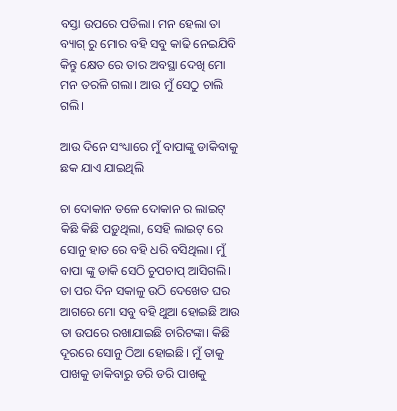ବସ୍ତା ଉପରେ ପଡିଲା। ମନ ହେଲା ତା ବ୍ୟାଗ୍ ରୁ ମୋର ବହି ସବୁ କାଢି ନେଇଯିବି କିନ୍ତୁ କ୍ଷେତ ରେ ତାର ଅବସ୍ଥା ଦେଖି ମୋ ମନ ତରଳି ଗଲା। ଆଉ ମୁଁ ସେଠୁ ଚାଲି ଗଲି।

ଆଉ ଦିନେ ସଂଧ୍ୟାରେ ମୁଁ ବାପାଙ୍କୁ ଡାକିବାକୁ ଛକ ଯାଏ ଯାଇଥିଲି

ଚା ଦୋକାନ ତଳେ ଦୋକାନ ର ଲାଇଟ୍ କିଛି କିଛି ପଡ଼ୁଥିଲା, ସେହି ଲାଇଟ୍ ରେ ସୋନୁ ହାତ ରେ ବହି ଧରି ବସିଥିଲା। ମୁଁ ବାପା ଙ୍କୁ ଡାକି ସେଠି ଚୁପଚାପ୍ ଆସିଗଲି। ତା ପର ଦିନ ସକାଳୁ ଉଠି ଦେଖେତ ଘର ଆଗରେ ମୋ ସବୁ ବହି ଥୁଆ ହୋଇଛି ଆଉ ତା ଉପରେ ରଖାଯାଇଛି ଚାରିଟଙ୍କା। କିଛି ଦୂରରେ ସୋନୁ ଠିଆ ହୋଇଛି। ମୁଁ ତାକୁ ପାଖକୁ ଡାକିବାରୁ ଡରି ଡରି ପାଖକୁ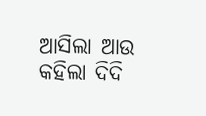ଆସିଲା ଆଉ କହିଲା ଦିଦି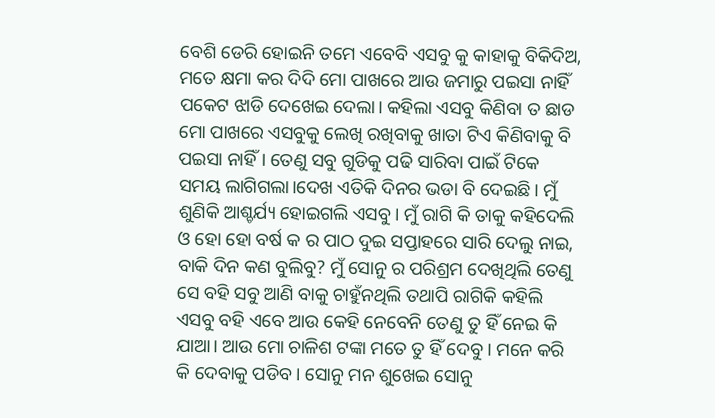ବେଶି ଡେରି ହୋଇନି ତମେ ଏବେବି ଏସବୁ କୁ କାହାକୁ ବିକିଦିଅ, ମତେ କ୍ଷମା କର ଦିଦି ମୋ ପାଖରେ ଆଉ ଜମାରୁ ପଇସା ନାହିଁ ପକେଟ ଝାଡି ଦେଖେଇ ଦେଲା। କହିଲା ଏସବୁ କିଣିବା ତ ଛାଡ ମୋ ପାଖରେ ଏସବୁକୁ ଲେଖି ରଖିବାକୁ ଖାତା ଟିଏ କିଣିବାକୁ ବି ପଇସା ନାହିଁ। ତେଣୁ ସବୁ ଗୁଡିକୁ ପଢି ସାରିବା ପାଇଁ ଟିକେ ସମୟ ଲାଗିଗଲା।ଦେଖ ଏତିକି ଦିନର ଭଡା ବି ଦେଇଛି। ମୁଁ ଶୁଣିକି ଆଶ୍ଚର୍ଯ୍ୟ ହୋଇଗଲି ଏସବୁ। ମୁଁ ରାଗି କି ତାକୁ କହିଦେଲି ଓ ହୋ ହୋ ବର୍ଷ କ ର ପାଠ ଦୁଇ ସପ୍ତାହରେ ସାରି ଦେଲୁ ନାଇ, ବାକି ଦିନ କଣ ବୁଲିବୁ? ମୁଁ ସୋନୁ ର ପରିଶ୍ରମ ଦେଖିଥିଲି ତେଣୁ ସେ ବହି ସବୁ ଆଣି ବାକୁ ଚାହୁଁନଥିଲି ତଥାପି ରାଗିକି କହିଲି ଏସବୁ ବହି ଏବେ ଆଉ କେହି ନେବେନି ତେଣୁ ତୁ ହିଁ ନେଇ କି ଯାଆ। ଆଉ ମୋ ଚାଳିଶ ଟଙ୍କା ମତେ ତୁ ହିଁ ଦେବୁ । ମନେ କରି କି ଦେବାକୁ ପଡିବ। ସୋନୁ ମନ ଶୁଖେଇ ସୋନୁ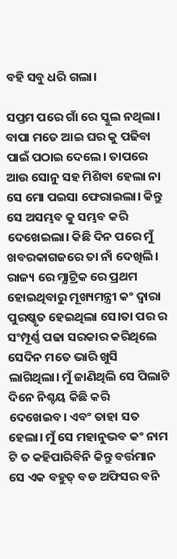ବହି ସବୁ ଧରି ଗଲା।

ସପ୍ତମ ପରେ ଗାଁ ରେ ସ୍କୁଲ ନଥିଲା। ବାପା ମତେ ଆଇ ଘର କୁ ପଢିବା ପାଇଁ ପଠାଇ ଦେଲେ। ତାପରେ ଆଉ ସୋନୁ ସହ ମିଶିବା ହେଲା ନା ସେ ମୋ ପଇସା ଫେରାଇଲା। କିନ୍ତୁ ସେ ଅସମ୍ଭବ କୁ ସମ୍ଭବ କରି ଦେଖେଇଲା। କିଛି ଦିନ ପରେ ମୁଁ ଖବରକାଗଜରେ ତା ନାଁ ଦେଖିଲି। ରାଜ୍ୟ ରେ ମ୍ଯାଟ୍ରିକ ରେ ପ୍ରଥମ ହୋଇଥିବାରୁ ମୂଖ୍ୟମନ୍ତ୍ରୀ କଂ ଦ୍ବାରା ପୁରଷ୍କୃତ ହେଇଥିଲା ସେ।ତା ପର ର ସଂମ୍ପୂର୍ଣ୍ଣ ପଢା ସରକାର କରିଥିଲେ ସେଦିନ ମତେ ଭାରି ଖୁସି ଲାଗିଥିଲା। ମୁଁ ଜାଣିଥିଲି ସେ ପିଲାଟି ଦିନେ ନିଶ୍ଚୟ କିଛି କରି ଦେଖେଇବ। ଏବଂ ତାହା ସତ ହେଲା। ମୁଁ ସେ ମହାନୁଭବ କଂ ନାମ ଟି ତ କହିପାରିବିନି କିନ୍ତୁ ବର୍ତ୍ତମାନ ସେ ଏକ ବହୁତ୍ ବଡ ଅଫିସର ବନି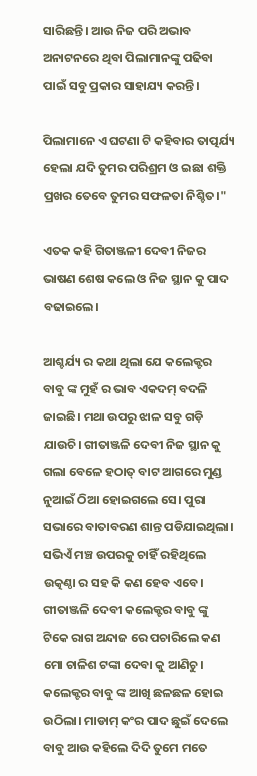ସାରିଛନ୍ତି। ଆଉ ନିଜ ପରି ଅଭାବ ଅନାଟନରେ ଥିବା ପିଲାମାନଙ୍କୁ ପଢିବା ପାଇଁ ସବୁ ପ୍ରକାର ସାହାଯ୍ୟ କରନ୍ତି।

ପିଲାମାନେ ଏ ଘଟଣା ଟି କହିବାର ତାତ୍ପର୍ଯ୍ୟ ହେଲା ଯଦି ତୁମର ପରିଶ୍ରମ ଓ ଇଛା ଶକ୍ତି ପ୍ରଖର ତେବେ ତୁମର ସଫଳତା ନିଶ୍ଚିତ।"

ଏତକ କହି ଗିତାଞ୍ଜଳୀ ଦେବୀ ନିଜର ଭାଷଣ ଶେଷ କଲେ ଓ ନିଜ ସ୍ଥାନ କୁ ପାଦ ବଢାଇଲେ।

ଆଶ୍ଚର୍ଯ୍ୟ ର କଥା ଥିଲା ଯେ କଲେକ୍ଟର ବାବୁ ଙ୍କ ମୁହଁ ର ଭାବ ଏକଦମ୍ ବଦଳି ଜାଇଛି। ମଥା ଉପରୁ ଝାଳ ସବୁ ଗଡ଼ି ଯାଉଚି। ଗୀତାଞ୍ଜଳି ଦେବୀ ନିଜ ସ୍ଥାନ କୁ ଗଲା ବେଳେ ହଠାତ୍ ବାଟ ଆଗରେ ମୁଣ୍ଡ ନୁଆଇଁ ଠିଆ ହୋଇଗଲେ ସେ। ପୁରା ସଭାରେ ବାତାବରଣ ଶାନ୍ତ ପଡିଯାଇଥିଲା। ସଭିଏଁ ମଞ୍ଚ ଉପରକୁ ଚାହିଁ ରହିଥିଲେ ଉତ୍କଣ୍ଠା ର ସହ କି କଣ ହେବ ଏବେ। ଗୀତାଞ୍ଜଳି ଦେବୀ କଲେକ୍ଟର ବାବୁ ଙ୍କୁ ଟିକେ ରାଗ ଅନ୍ଦାଜ ରେ ପଚାରିଲେ କଣ ମୋ ଚାଳିଶ ଟଙ୍କା ଦେବା କୁ ଆଣିଚୁ। କଲେକ୍ଟର ବାବୁ ଙ୍କ ଆଖି ଛଳଛଳ ହୋଇ ଉଠିଲା। ମାଡାମ୍ କଂର ପାଦ ଛୁଇଁ ଦେଲେ ବାବୁ ଆଉ କହିଲେ ଦିଦି ତୁମେ ମତେ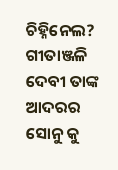ଚିହ୍ନିନେଲ? ଗୀତାଞ୍ଜଳି ଦେବୀ ତାଙ୍କ ଆଦରର ସୋନୁ କୁ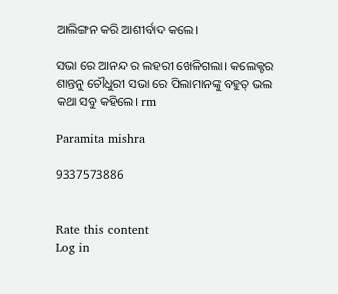ଆଲିଙ୍ଗନ କରି ଆଶୀର୍ବାଦ କଲେ।

ସଭା ରେ ଆନନ୍ଦ ର ଲହରୀ ଖେଳିଗଲା। କଲେକ୍ଟର ଶାନ୍ତନୁ ଚୌଧୁରୀ ସଭା ରେ ପିଲାମାନଙ୍କୁ ବହୁତ୍ ଭଲ କଥା ସବୁ କହିଲେ। rm

Paramita mishra

9337573886


Rate this content
Log in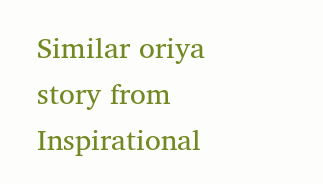Similar oriya story from Inspirational